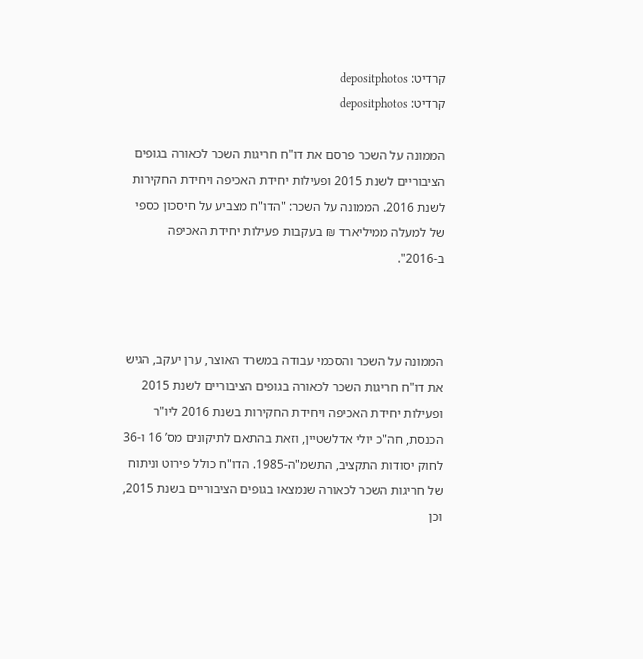קרדיט: depositphotos
קרדיט: depositphotos

הממונה על השכר פרסם את דו"ח חריגות השכר לכאורה בגופים הציבוריים לשנת 2015 ופעילות יחידת האכיפה ויחידת החקירות לשנת 2016. הממונה על השכר: "הדו"ח מצביע על חיסכון כספי של למעלה ממיליארד ₪ בעקבות פעילות יחידת האכיפה ב-2016".



הממונה על השכר והסכמי עבודה במשרד האוצר, ערן יעקב, הגיש את דו"ח חריגות השכר לכאורה בגופים הציבוריים לשנת 2015 ופעילות יחידת האכיפה ויחידת החקירות בשנת 2016 ליו"ר הכנסת, חה"כ יולי אדלשטיין, וזאת בהתאם לתיקונים מס’ 16 ו-36 לחוק יסודות התקציב, התשמ"ה-1985. הדו"ח כולל פירוט וניתוח של חריגות השכר לכאורה שנמצאו בגופים הציבוריים בשנת 2015, וכן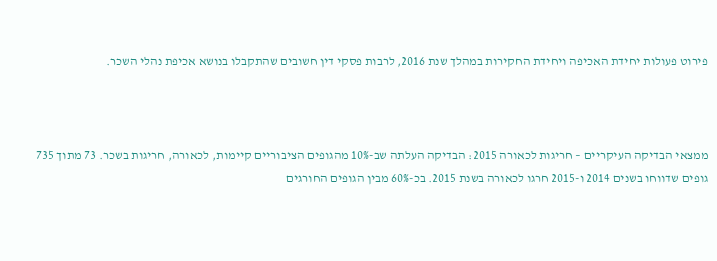פירוט פעולות יחידת האכיפה ויחידת החקירות במהלך שנת 2016, לרבות פסקי דין חשובים שהתקבלו בנושא אכיפת נהלי השכר.



ממצאי הבדיקה העיקריים – חריגות לכאורה 2015: הבדיקה העלתה שב-10% מהגופים הציבוריים קיימות, לכאורה, חריגות בשכר. 73 מתוך 735 גופים שדווחו בשנים 2014 ו-2015 חרגו לכאורה בשנת 2015. בכ-60% מבין הגופים החורגים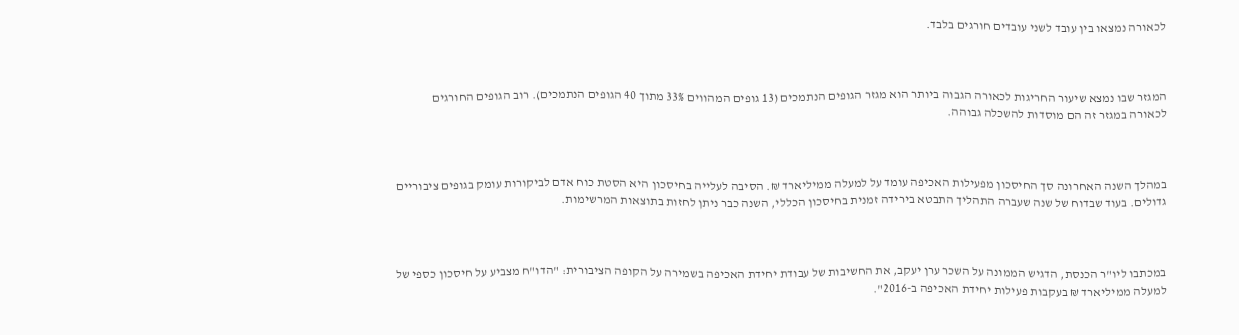לכאורה נמצאו בין עובד לשני עובדים חורגים בלבד.



המגזר שבו נמצא שיעור החריגות לכאורה הגבוה ביותר הוא מגזר הגופים הנתמכים (13 גופים המהווים 33% מתוך 40 הגופים הנתמכים). רוב הגופים החורגים לכאורה במגזר זה הם מוסדות להשכלה גבוהה.



במהלך השנה האחרונה סך החיסכון מפעילות האכיפה עומד על למעלה ממיליארד ₪. הסיבה לעלייה בחיסכון היא הסטת כוח אדם לביקורות עומק בגופים ציבוריים גדולים. בעוד שבדוח של שנה שעברה התהליך התבטא בירידה זמנית בחיסכון הכללי, השנה כבר ניתן לחזות בתוצאות המרשימות.



במכתבו ליו"ר הכנסת, הדגיש הממונה על השכר ערן יעקב, את החשיבות של עבודת יחידת האכיפה בשמירה על הקופה הציבורית: "הדו"ח מצביע על חיסכון כספי של למעלה ממיליארד ₪ בעקבות פעילות יחידת האכיפה ב-2016".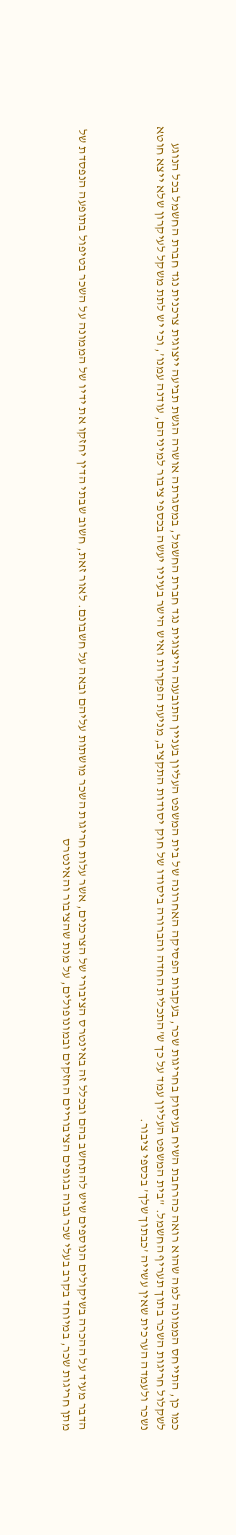כמו כן, התייחס הממונה למה שהוא רואה כהרחבת השיח בעיסוק בחריגות שכר, בעקבות הפסיקה האחרונה של בית המשפט העליון בעניין התובענה הייצוגית נגד חברת החשמל, במסגרתה אושרה הגשת תביעה ייצוגית צרכנית נגד חברת החשמל בכל הנוגע לשקלול חריגות השכר בתוך תעריף החשמל. "בית המשפט העליון עמד על כך ש’התכלית החדה והברורה ביסודו של חוק יסודות התקציב, מניעת הפקרות ואיש הישר בעיניו יעשה בכספי ציבור למיניהם, עודנה עמנו’, וכי יש לתת משקל לעיקרון שלא ייצא חוטא נשכר ולעמדה הערכית שאין עשייה ’כבתוך שלך’ בכספי ציבור.



הדבר מעיד על ההכרה בשיקולים הנוספים שיש להתחשב בהם ובכלל זה באינטרס הציבורי של הצרכנים, אשר עלות חריגות השכר מושתות עליהם ובאה על חשבונם. לאור זאת, חשוב שבתי הדין יחזקו את ידיו של הממונה על השכר בטיפול בתופעה הנפסדת של מתן חריגות שכר, במיוחד בקרב בעלי שכר גבוה בגופים הציבוריים החזקים ובמונופולים, על מנת שהציבור והאינטרס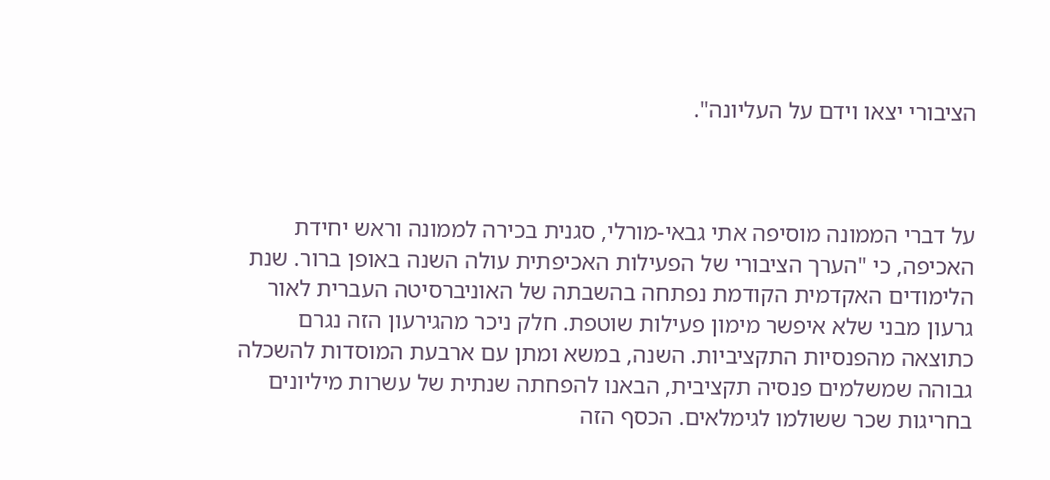הציבורי יצאו וידם על העליונה".



על דברי הממונה מוסיפה אתי גבאי-מורלי, סגנית בכירה לממונה וראש יחידת האכיפה, כי "הערך הציבורי של הפעילות האכיפתית עולה השנה באופן ברור. שנת הלימודים האקדמית הקודמת נפתחה בהשבתה של האוניברסיטה העברית לאור גרעון מבני שלא איפשר מימון פעילות שוטפת. חלק ניכר מהגירעון הזה נגרם כתוצאה מהפנסיות התקציביות. השנה, במשא ומתן עם ארבעת המוסדות להשכלה גבוהה שמשלמים פנסיה תקציבית, הבאנו להפחתה שנתית של עשרות מיליונים בחריגות שכר ששולמו לגימלאים. הכסף הזה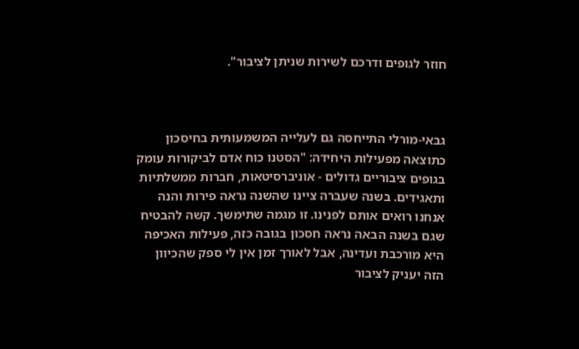חוזר לגופים ודרכם לשירות שניתן לציבור".



גבאי-מורלי התייחסה גם לעלייה המשמעותית בחיסכון כתוצאה מפעילות היחידה: "הסטנו כוח אדם לביקורות עומק בגופים ציבוריים גדולים - אוניברסיטאות, חברות ממשלתיות ותאגידים. בשנה שעברה ציינו שהשנה נראה פירות והנה אנחנו רואים אותם לפנינו. זו מגמה שתימשך. קשה להבטיח שגם בשנה הבאה נראה חסכון בגובה כזה, פעילות האכיפה היא מורכבת ועדינה, אבל לאורך זמן אין לי ספק שהכיוון הזה יעניק לציבור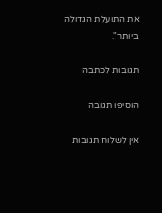את התועלת הגדולה ביותר".

תגובות לכתבה

הוסיפו תגובה

אין לשלוח תגובות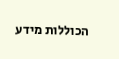הכוללות מידע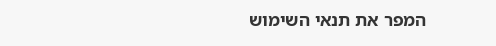המפר את תנאי השימוש